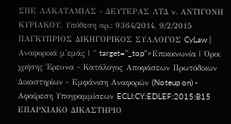ΣΠΕ ΛΑΚΑΤΑΜΙΑΣ - ΔΕΥΤΕΡΑΣ ΛΤΔ ν. ΑΝΤΙΓΟΝΗ ΚΥΡΙΑΚΟΥ, Υπόθεση αρ.: 9364/2014, 9/2/2015 ΠΑΓΚΥΠΡΙΟΣ ΔΙΚΗΓΟΡΙΚΟΣ ΣΥΛΛΟΓΟΣ CyLaw | Αναφορικά μ'εμάς | " target="_top">Επικοινωνία | Όροι χρήσης Έρευνα - Κατάλογος Αποφάσεων Πρωτόδικων Δικαστηρίων - Εμφάνιση Αναφορών (Noteup on) - Αφαίρεση Υπογραμμίσεων ECLI:CY:EDLEF:2015:B15 ΕΠΑΡΧΙΑΚΟ ΔΙΚΑΣΤΗΡΙΟ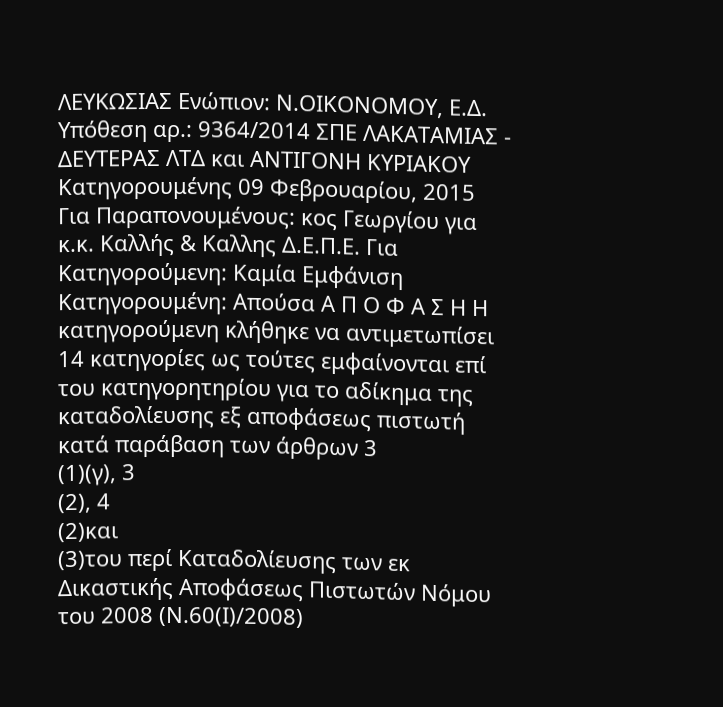ΛΕΥΚΩΣΙΑΣ Ενώπιον: Ν.ΟΙΚΟΝΟΜΟΥ, Ε.Δ. Υπόθεση αρ.: 9364/2014 ΣΠΕ ΛΑΚΑΤΑΜΙΑΣ - ΔΕΥΤΕΡΑΣ ΛΤΔ και ΑΝΤΙΓΟΝΗ ΚΥΡΙΑΚΟΥ Κατηγορουμένης 09 Φεβρουαρίου, 2015 Για Παραπονουμένους: κος Γεωργίου για κ.κ. Καλλής & Καλλης Δ.Ε.Π.Ε. Για Κατηγορούμενη: Καμία Εμφάνιση Κατηγορουμένη: Απούσα Α Π Ο Φ Α Σ Η Η κατηγορούμενη κλήθηκε να αντιμετωπίσει 14 κατηγορίες ως τούτες εμφαίνονται επί του κατηγορητηρίου για το αδίκημα της καταδολίευσης εξ αποφάσεως πιστωτή κατά παράβαση των άρθρων 3
(1)(γ), 3
(2), 4
(2)και
(3)του περί Καταδολίευσης των εκ Δικαστικής Αποφάσεως Πιστωτών Νόμου του 2008 (Ν.60(Ι)/2008)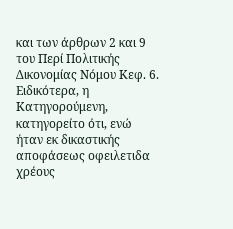και των άρθρων 2 και 9 του Περί Πολιτικής Δικονομίας Νόμου Κεφ. 6. Ειδικότερα, η Κατηγορούμενη, κατηγορείτο ότι, ενώ ήταν εκ δικαστικής αποφάσεως οφειλετιδα χρέους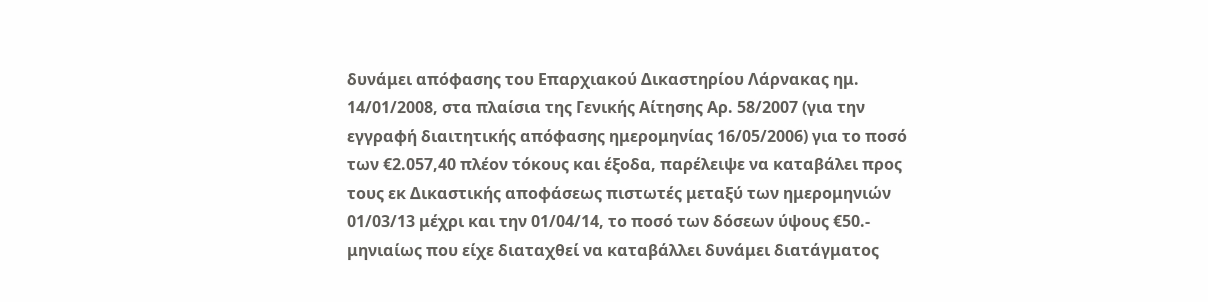δυνάμει απόφασης του Επαρχιακού Δικαστηρίου Λάρνακας ημ. 14/01/2008, στα πλαίσια της Γενικής Αίτησης Αρ. 58/2007 (για την εγγραφή διαιτητικής απόφασης ημερομηνίας 16/05/2006) για το ποσό των €2.057,40 πλέον τόκους και έξοδα, παρέλειψε να καταβάλει προς τους εκ Δικαστικής αποφάσεως πιστωτές μεταξύ των ημερομηνιών 01/03/13 μέχρι και την 01/04/14, το ποσό των δόσεων ύψους €50.- μηνιαίως που είχε διαταχθεί να καταβάλλει δυνάμει διατάγματος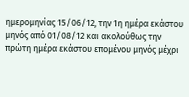ημερομηνίας 15/06/12, την 1η ημέρα εκάστου μηνός από 01/08/12 και ακολούθως την πρώτη ημέρα εκάστου επομένου μηνός μέχρι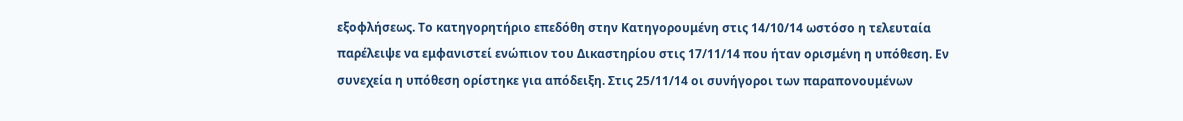εξοφλήσεως. Το κατηγορητήριο επεδόθη στην Κατηγορουμένη στις 14/10/14 ωστόσο η τελευταία παρέλειψε να εμφανιστεί ενώπιον του Δικαστηρίου στις 17/11/14 που ήταν ορισμένη η υπόθεση. Εν συνεχεία η υπόθεση ορίστηκε για απόδειξη. Στις 25/11/14 οι συνήγοροι των παραπονουμένων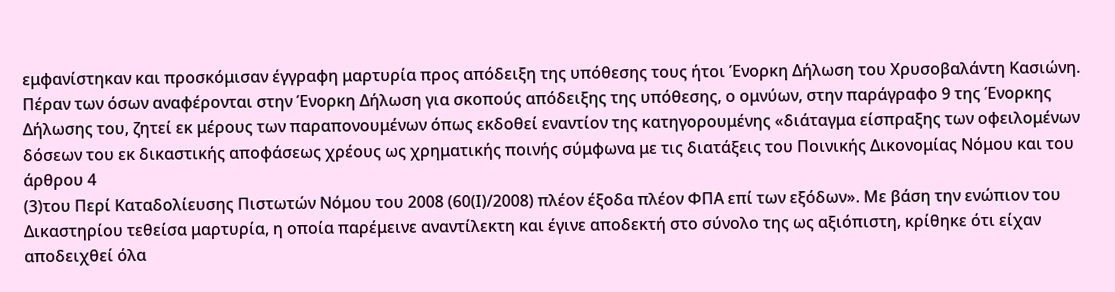εμφανίστηκαν και προσκόμισαν έγγραφη μαρτυρία προς απόδειξη της υπόθεσης τους ήτοι Ένορκη Δήλωση του Χρυσοβαλάντη Κασιώνη. Πέραν των όσων αναφέρονται στην Ένορκη Δήλωση για σκοπούς απόδειξης της υπόθεσης, ο ομνύων, στην παράγραφο 9 της Ένορκης Δήλωσης του, ζητεί εκ μέρους των παραπονουμένων όπως εκδοθεί εναντίον της κατηγορουμένης «διάταγμα είσπραξης των οφειλομένων δόσεων του εκ δικαστικής αποφάσεως χρέους ως χρηματικής ποινής σύμφωνα με τις διατάξεις του Ποινικής Δικονομίας Νόμου και του άρθρου 4
(3)του Περί Καταδολίευσης Πιστωτών Νόμου του 2008 (60(Ι)/2008) πλέον έξοδα πλέον ΦΠΑ επί των εξόδων». Με βάση την ενώπιον του Δικαστηρίου τεθείσα μαρτυρία, η οποία παρέμεινε αναντίλεκτη και έγινε αποδεκτή στο σύνολο της ως αξιόπιστη, κρίθηκε ότι είχαν αποδειχθεί όλα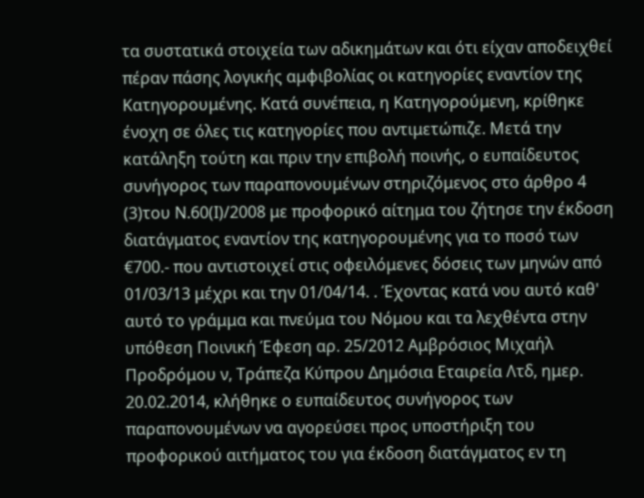τα συστατικά στοιχεία των αδικημάτων και ότι είχαν αποδειχθεί πέραν πάσης λογικής αμφιβολίας οι κατηγορίες εναντίον της Κατηγορουμένης. Κατά συνέπεια, η Κατηγορούμενη, κρίθηκε ένοχη σε όλες τις κατηγορίες που αντιμετώπιζε. Μετά την κατάληξη τούτη και πριν την επιβολή ποινής, ο ευπαίδευτος συνήγορος των παραπονουμένων στηριζόμενος στο άρθρο 4
(3)του Ν.60(Ι)/2008 με προφορικό αίτημα του ζήτησε την έκδοση διατάγματος εναντίον της κατηγορουμένης για το ποσό των €700.- που αντιστοιχεί στις οφειλόμενες δόσεις των μηνών από 01/03/13 μέχρι και την 01/04/14. . Έχοντας κατά νου αυτό καθ' αυτό το γράμμα και πνεύμα του Νόμου και τα λεχθέντα στην υπόθεση Ποινική Έφεση αρ. 25/2012 Αμβρόσιος Μιχαήλ Προδρόμου ν, Τράπεζα Κύπρου Δημόσια Εταιρεία Λτδ, ημερ. 20.02.2014, κλήθηκε ο ευπαίδευτος συνήγορος των παραπονουμένων να αγορεύσει προς υποστήριξη του προφορικού αιτήματος του για έκδοση διατάγματος εν τη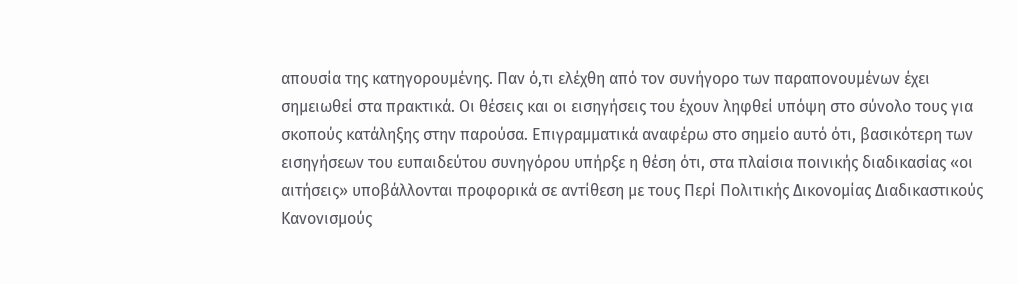απουσία της κατηγορουμένης. Παν ό,τι ελέχθη από τον συνήγορο των παραπονουμένων έχει σημειωθεί στα πρακτικά. Οι θέσεις και οι εισηγήσεις του έχουν ληφθεί υπόψη στο σύνολο τους για σκοπούς κατάληξης στην παρούσα. Επιγραμματικά αναφέρω στο σημείο αυτό ότι, βασικότερη των εισηγήσεων του ευπαιδεύτου συνηγόρου υπήρξε η θέση ότι, στα πλαίσια ποινικής διαδικασίας «οι αιτήσεις» υποβάλλονται προφορικά σε αντίθεση με τους Περί Πολιτικής Δικονομίας Διαδικαστικούς Κανονισμούς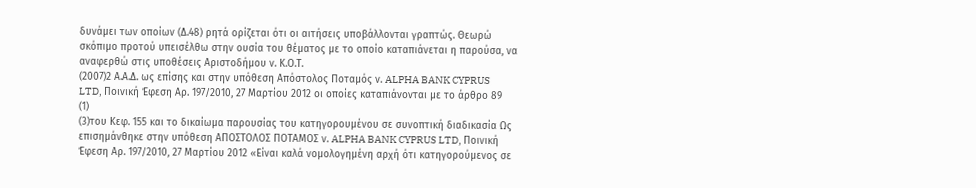δυνάμει των οποίων (Δ.48) ρητά ορίζεται ότι οι αιτήσεις υποβάλλονται γραπτώς. Θεωρώ σκόπιμο προτού υπεισέλθω στην ουσία του θέματος με το οποίο καταπιάνεται η παρούσα, να αναφερθώ στις υποθέσεις Αριστοδήμου ν. Κ.Ο.Τ.
(2007)2 Α.Α.Δ. ως επίσης και στην υπόθεση Απόστολος Ποταμός ν. ALPHA BANK CYPRUS LTD, Ποινική Έφεση Αρ. 197/2010, 27 Μαρτίου 2012 οι οποίες καταπιάνονται με το άρθρο 89
(1)
(3)του Κεφ. 155 και το δικαίωμα παρουσίας του κατηγορουμένου σε συνοπτική διαδικασία Ως επισημάνθηκε στην υπόθεση ΑΠΟΣΤΟΛΟΣ ΠΟΤΑΜΟΣ ν. ALPHA BANK CYPRUS LTD, Ποινική Έφεση Αρ. 197/2010, 27 Μαρτίου 2012 «Είναι καλά νομολογημένη αρχή ότι κατηγορούμενος σε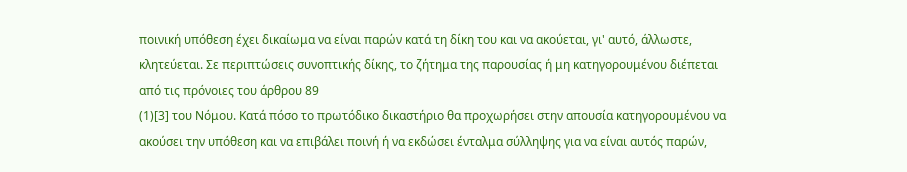ποινική υπόθεση έχει δικαίωμα να είναι παρών κατά τη δίκη του και να ακούεται, γι' αυτό, άλλωστε, κλητεύεται. Σε περιπτώσεις συνοπτικής δίκης, το ζήτημα της παρουσίας ή μη κατηγορουμένου διέπεται από τις πρόνοιες του άρθρου 89
(1)[3] του Νόμου. Κατά πόσο το πρωτόδικο δικαστήριο θα προχωρήσει στην απουσία κατηγορουμένου να ακούσει την υπόθεση και να επιβάλει ποινή ή να εκδώσει ένταλμα σύλληψης για να είναι αυτός παρών,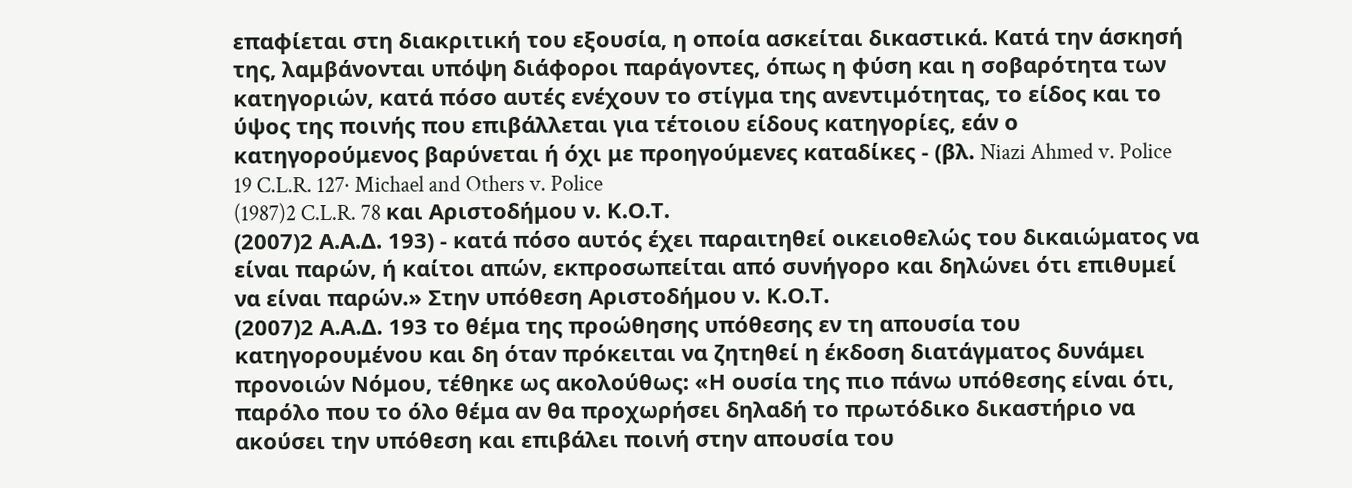επαφίεται στη διακριτική του εξουσία, η οποία ασκείται δικαστικά. Κατά την άσκησή της, λαμβάνονται υπόψη διάφοροι παράγοντες, όπως η φύση και η σοβαρότητα των κατηγοριών, κατά πόσο αυτές ενέχουν το στίγμα της ανεντιμότητας, το είδος και το ύψος της ποινής που επιβάλλεται για τέτοιου είδους κατηγορίες, εάν ο κατηγορούμενος βαρύνεται ή όχι με προηγούμενες καταδίκες - (βλ. Niazi Ahmed v. Police 19 C.L.R. 127· Michael and Others v. Police
(1987)2 C.L.R. 78 και Αριστοδήμου ν. Κ.Ο.Τ.
(2007)2 Α.Α.Δ. 193) - κατά πόσο αυτός έχει παραιτηθεί οικειοθελώς του δικαιώματος να είναι παρών, ή καίτοι απών, εκπροσωπείται από συνήγορο και δηλώνει ότι επιθυμεί να είναι παρών.» Στην υπόθεση Αριστοδήμου ν. Κ.Ο.Τ.
(2007)2 Α.Α.Δ. 193 το θέμα της προώθησης υπόθεσης εν τη απουσία του κατηγορουμένου και δη όταν πρόκειται να ζητηθεί η έκδοση διατάγματος δυνάμει προνοιών Νόμου, τέθηκε ως ακολούθως: «Η ουσία της πιο πάνω υπόθεσης είναι ότι, παρόλο που το όλο θέμα αν θα προχωρήσει δηλαδή το πρωτόδικο δικαστήριο να ακούσει την υπόθεση και επιβάλει ποινή στην απουσία του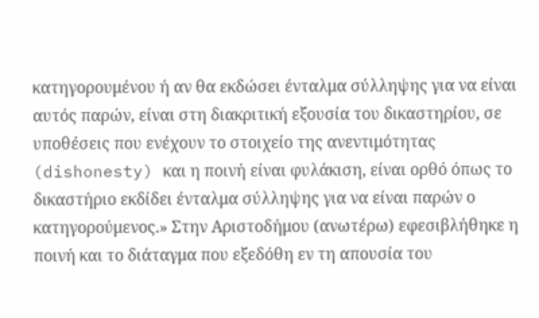κατηγορουμένου ή αν θα εκδώσει ένταλμα σύλληψης για να είναι αυτός παρών, είναι στη διακριτική εξουσία του δικαστηρίου, σε υποθέσεις που ενέχουν το στοιχείο της ανεντιμότητας (dishonesty) και η ποινή είναι φυλάκιση, είναι ορθό όπως το δικαστήριο εκδίδει ένταλμα σύλληψης για να είναι παρών ο κατηγορούμενος.» Στην Αριστοδήμου (ανωτέρω) εφεσιβλήθηκε η ποινή και το διάταγμα που εξεδόθη εν τη απουσία του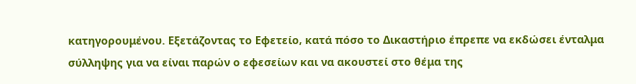κατηγορουμένου. Εξετάζοντας το Εφετείο, κατά πόσο το Δικαστήριο έπρεπε να εκδώσει ένταλμα σύλληψης για να είναι παρών ο εφεσείων και να ακουστεί στο θέμα της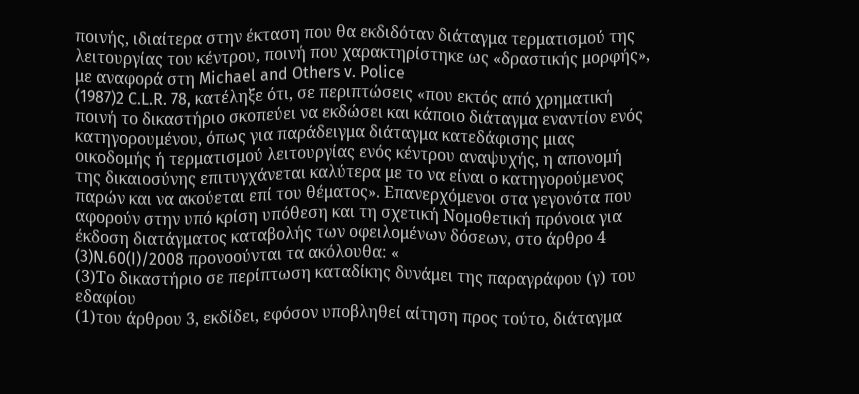ποινής, ιδιαίτερα στην έκταση που θα εκδιδόταν διάταγμα τερματισμού της λειτουργίας του κέντρου, ποινή που χαρακτηρίστηκε ως «δραστικής μορφής», με αναφορά στη Michael and Others v. Police
(1987)2 C.L.R. 78, κατέληξε ότι, σε περιπτώσεις «που εκτός από χρηματική ποινή το δικαστήριο σκοπεύει να εκδώσει και κάποιο διάταγμα εναντίον ενός κατηγορουμένου, όπως για παράδειγμα διάταγμα κατεδάφισης μιας οικοδομής ή τερματισμού λειτουργίας ενός κέντρου αναψυχής, η απονομή της δικαιοσύνης επιτυγχάνεται καλύτερα με το να είναι ο κατηγορούμενος παρών και να ακούεται επί του θέματος». Επανερχόμενοι στα γεγονότα που αφορούν στην υπό κρίση υπόθεση και τη σχετική Νομοθετική πρόνοια για έκδοση διατάγματος καταβολής των οφειλομένων δόσεων, στο άρθρο 4
(3)N.60(I)/2008 προνοούνται τα ακόλουθα: «
(3)Το δικαστήριο σε περίπτωση καταδίκης δυνάμει της παραγράφου (γ) του εδαφίου
(1)του άρθρου 3, εκδίδει, εφόσον υποβληθεί αίτηση προς τούτο, διάταγμα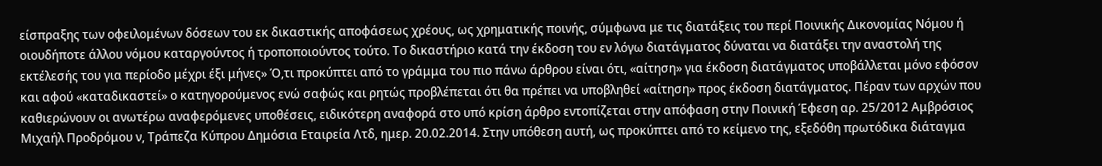είσπραξης των οφειλομένων δόσεων του εκ δικαστικής αποφάσεως χρέους, ως χρηματικής ποινής, σύμφωνα με τις διατάξεις του περί Ποινικής Δικονομίας Νόμου ή οιουδήποτε άλλου νόμου καταργούντος ή τροποποιούντος τούτο. Το δικαστήριο κατά την έκδοση του εν λόγω διατάγματος δύναται να διατάξει την αναστολή της εκτέλεσής του για περίοδο μέχρι έξι μήνες» Ό,τι προκύπτει από το γράμμα του πιο πάνω άρθρου είναι ότι, «αίτηση» για έκδοση διατάγματος υποβάλλεται μόνο εφόσον και αφού «καταδικαστεί» ο κατηγορούμενος ενώ σαφώς και ρητώς προβλέπεται ότι θα πρέπει να υποβληθεί «αίτηση» προς έκδοση διατάγματος. Πέραν των αρχών που καθιερώνουν οι ανωτέρω αναφερόμενες υποθέσεις, ειδικότερη αναφορά στο υπό κρίση άρθρο εντοπίζεται στην απόφαση στην Ποινική Έφεση αρ. 25/2012 Αμβρόσιος Μιχαήλ Προδρόμου ν, Τράπεζα Κύπρου Δημόσια Εταιρεία Λτδ, ημερ. 20.02.2014. Στην υπόθεση αυτή, ως προκύπτει από το κείμενο της, εξεδόθη πρωτόδικα διάταγμα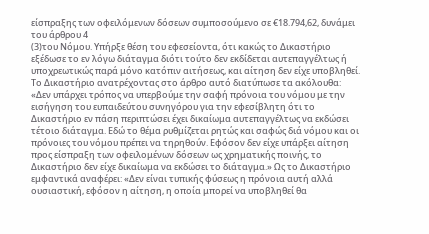είσπραξης των οφειλόμενων δόσεων συμποσούμενο σε €18.794,62, δυνάμει του άρθρου 4
(3)του Νόμου. Υπήρξε θέση του εφεσείοντα, ότι κακώς το Δικαστήριο εξέδωσε το εν λόγω διάταγμα διότι τούτο δεν εκδίδεται αυτεπαγγέλτως ή υποχρεωτικώς παρά μόνο κατόπιν αιτήσεως, και αίτηση δεν είχε υποβληθεί. Το Δικαστήριο ανατρέχοντας στο άρθρο αυτό διατύπωσε τα ακόλουθα: «Δεν υπάρχει τρόπος να υπερβούμε την σαφή πρόνοια του νόμου με την εισήγηση του ευπαιδεύτου συνηγόρου για την εφεσίβλητη ότι το Δικαστήριο εν πάση περιπτώσει έχει δικαίωμα αυτεπαγγέλτως να εκδώσει τέτοιο διάταγμα. Εδώ το θέμα ρυθμίζεται ρητώς και σαφώς διά νόμου και οι πρόνοιες του νόμου πρέπει να τηρηθούν. Εφόσον δεν είχε υπάρξει αίτηση προς είσπραξη των οφειλομένων δόσεων ως χρηματικής ποινής, το Δικαστήριο δεν είχε δικαίωμα να εκδώσει το διάταγμα.» Ως το Δικαστήριο εμφαντικά αναφέρει: «Δεν είναι τυπικής φύσεως η πρόνοια αυτή αλλά ουσιαστική, εφόσον η αίτηση, η οποία μπορεί να υποβληθεί θα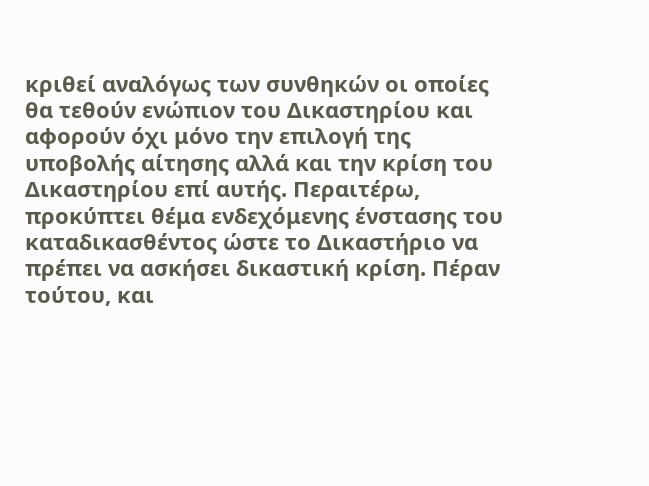κριθεί αναλόγως των συνθηκών οι οποίες θα τεθούν ενώπιον του Δικαστηρίου και αφορούν όχι μόνο την επιλογή της υποβολής αίτησης αλλά και την κρίση του Δικαστηρίου επί αυτής. Περαιτέρω, προκύπτει θέμα ενδεχόμενης ένστασης του καταδικασθέντος ώστε το Δικαστήριο να πρέπει να ασκήσει δικαστική κρίση. Πέραν τούτου, και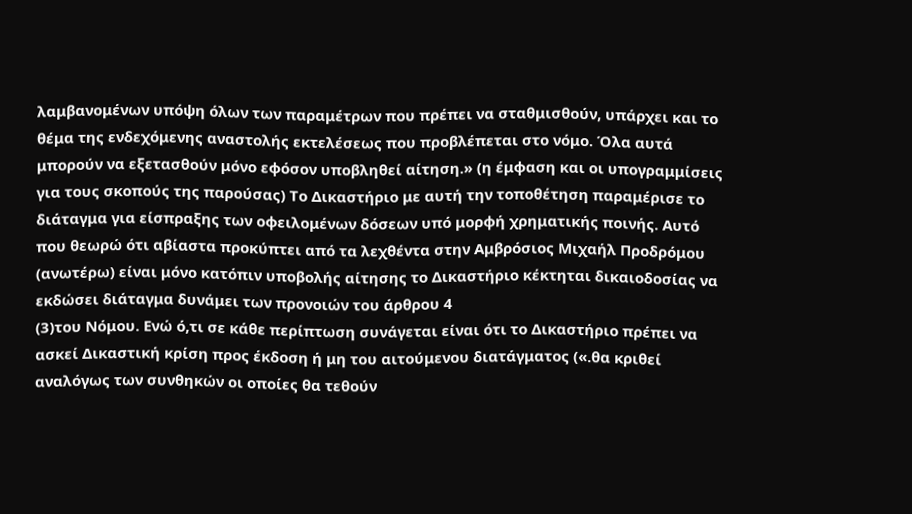λαμβανομένων υπόψη όλων των παραμέτρων που πρέπει να σταθμισθούν, υπάρχει και το θέμα της ενδεχόμενης αναστολής εκτελέσεως που προβλέπεται στο νόμο. Όλα αυτά μπορούν να εξετασθούν μόνο εφόσον υποβληθεί αίτηση.» (η έμφαση και οι υπογραμμίσεις για τους σκοπούς της παρούσας) Το Δικαστήριο με αυτή την τοποθέτηση παραμέρισε το διάταγμα για είσπραξης των οφειλομένων δόσεων υπό μορφή χρηματικής ποινής. Αυτό που θεωρώ ότι αβίαστα προκύπτει από τα λεχθέντα στην Αμβρόσιος Μιχαήλ Προδρόμου (ανωτέρω) είναι μόνο κατόπιν υποβολής αίτησης το Δικαστήριο κέκτηται δικαιοδοσίας να εκδώσει διάταγμα δυνάμει των προνοιών του άρθρου 4
(3)του Νόμου. Ενώ ό,τι σε κάθε περίπτωση συνάγεται είναι ότι το Δικαστήριο πρέπει να ασκεί Δικαστική κρίση προς έκδοση ή μη του αιτούμενου διατάγματος («.θα κριθεί αναλόγως των συνθηκών οι οποίες θα τεθούν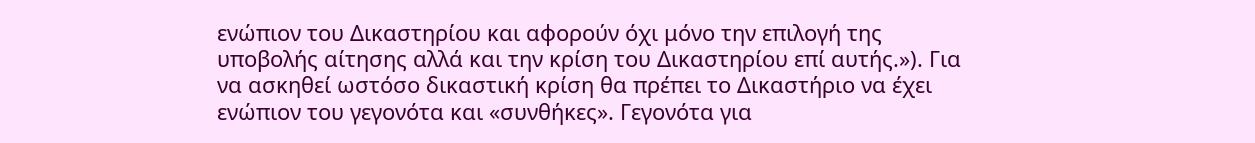ενώπιον του Δικαστηρίου και αφορούν όχι μόνο την επιλογή της υποβολής αίτησης αλλά και την κρίση του Δικαστηρίου επί αυτής.»). Για να ασκηθεί ωστόσο δικαστική κρίση θα πρέπει το Δικαστήριο να έχει ενώπιον του γεγονότα και «συνθήκες». Γεγονότα για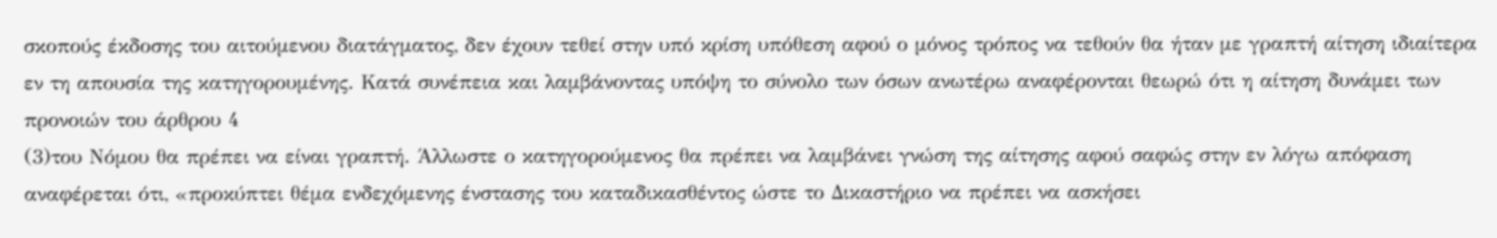σκοπούς έκδοσης του αιτούμενου διατάγματος, δεν έχουν τεθεί στην υπό κρίση υπόθεση αφού ο μόνος τρόπος να τεθούν θα ήταν με γραπτή αίτηση ιδιαίτερα εν τη απουσία της κατηγορουμένης. Κατά συνέπεια και λαμβάνοντας υπόψη το σύνολο των όσων ανωτέρω αναφέρονται θεωρώ ότι η αίτηση δυνάμει των προνοιών του άρθρου 4
(3)του Νόμου θα πρέπει να είναι γραπτή. Άλλωστε ο κατηγορούμενος θα πρέπει να λαμβάνει γνώση της αίτησης αφού σαφώς στην εν λόγω απόφαση αναφέρεται ότι, «προκύπτει θέμα ενδεχόμενης ένστασης του καταδικασθέντος ώστε το Δικαστήριο να πρέπει να ασκήσει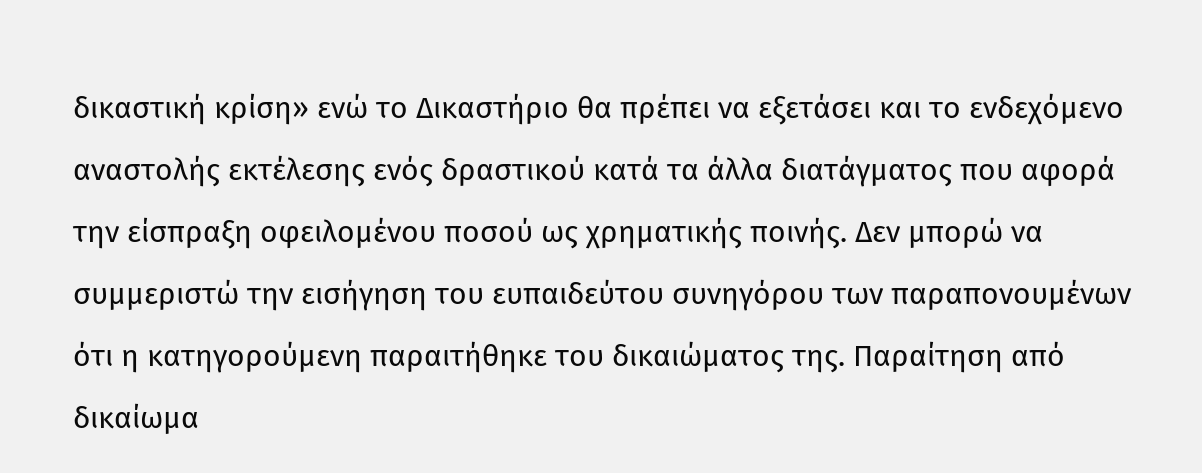δικαστική κρίση» ενώ το Δικαστήριο θα πρέπει να εξετάσει και το ενδεχόμενο αναστολής εκτέλεσης ενός δραστικού κατά τα άλλα διατάγματος που αφορά την είσπραξη οφειλομένου ποσού ως χρηματικής ποινής. Δεν μπορώ να συμμεριστώ την εισήγηση του ευπαιδεύτου συνηγόρου των παραπονουμένων ότι η κατηγορούμενη παραιτήθηκε του δικαιώματος της. Παραίτηση από δικαίωμα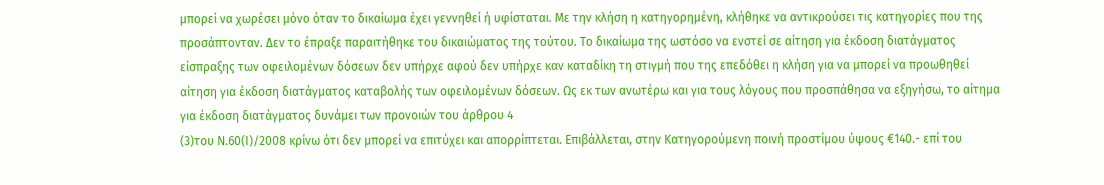μπορεί να χωρέσει μόνο όταν το δικαίωμα έχει γεννηθεί ή υφίσταται. Με την κλήση η κατηγορημένη, κλήθηκε να αντικρούσει τις κατηγορίες που της προσάπτονταν. Δεν το έπραξε παραιτήθηκε του δικαιώματος της τούτου. Το δικαίωμα της ωστόσο να ενστεί σε αίτηση για έκδοση διατάγματος είσπραξης των οφειλομένων δόσεων δεν υπήρχε αφού δεν υπήρχε καν καταδίκη τη στιγμή που της επεδόθει η κλήση για να μπορεί να προωθηθεί αίτηση για έκδοση διατάγματος καταβολής των οφειλομένων δόσεων. Ως εκ των ανωτέρω και για τους λόγους που προσπάθησα να εξηγήσω, το αίτημα για έκδοση διατάγματος δυνάμει των προνοιών του άρθρου 4
(3)του Ν.60(Ι)/2008 κρίνω ότι δεν μπορεί να επιτύχει και απορρίπτεται. Επιβάλλεται, στην Κατηγορούμενη ποινή προστίμου ύψους €140.- επί του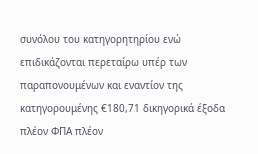συνόλου του κατηγορητηρίου ενώ επιδικάζονται περεταίρω υπέρ των παραπονουμένων και εναντίον της κατηγορουμένης €180,71 δικηγορικά έξοδα πλέον ΦΠΑ πλέον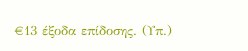€13 έξοδα επίδοσης. (Υπ.)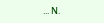... Ν.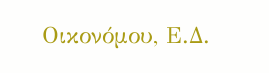Οικονόμου, Ε.Δ.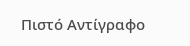Πιστό Αντίγραφο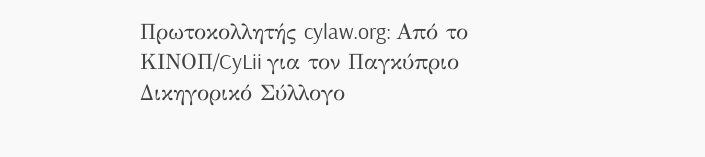Πρωτοκολλητής cylaw.org: Από το ΚΙΝOΠ/CyLii για τον Παγκύπριο Δικηγορικό Σύλλογο